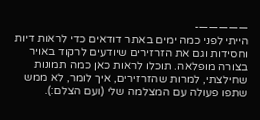—————-
הייתי לפני כמה ימים באתר דודאים כדי לראות דיות וחסידות וגם את הזרזירים שיודעים לרקוד באויר בצורה מופלאה. תוכלו לראות כאן כמה תמונות שחילצתי, למרות שהזרזירים, איך לומר, לא ממש שתפו פעולה עם המצלמה שלי (ועם הצלם:).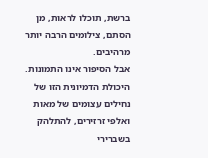ברשת, תוכלו לראות, מן הסתם, צילומים הרבה יותר מרהיבים.
אבל הסיפור אינו התמונות. היכולת הדמיונית הזו של נחילים עצומים של מאות ואלפי זרזירים, להתלהק בשברירי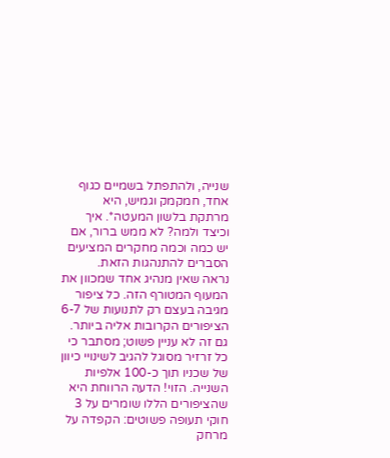שנייה, ולהתפתל בשמיים כגוף אחד, חמקמק וגמיש, היא מרתקת בלשון המעטה*. איך וכיצד ולמה? לא ממש ברור, אם יש כמה וכמה מחקרים המציעים הסברים להתנהגות הזאת.
נראה שאין מנהיג אחד שמכוון את המעוף המטורף הזה. כל ציפור מגיבה בעצם רק לתנועות של 6-7 הציפורים הקרובות אליה ביותר. גם זה לא עניין פשוט; מסתבר כי כל זרזיר מסוגל להגיב לשינויי כיוון של שכניו תוך כ-100 אלפיות השנייה. הזוי! הדעה הרווחת היא שהציפורים הללו שומרים על 3 חוקי תעופה פשוטים: הקפדה על מרחק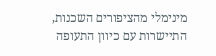מינימלי מהציפורים השכנות, התיישרות עם כיוון התעופה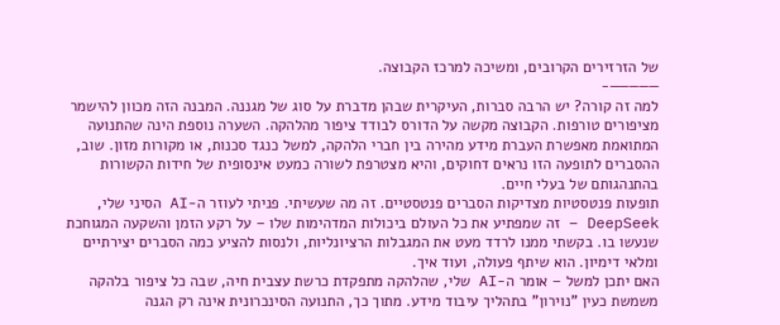של הזרזירים הקרובים, ומשיכה למרכז הקבוצה.
—————-
למה זה קורה? יש הרבה סברות, העיקרית שבהן מדברת על סוג של מגננה. המבנה הזה מכוון להישמר מציפורים טורפות. הקבוצה מקשה על הדורס לבודד ציפור מהלהקה. השערה נוספת הינה שהתנועה המתואמת מאפשרת העברת מידע מהירה בין חברי הלהקה, למשל כנגד סכנות, או מקורות מזון. שוב, ההסברים לתופעה הזו נראים דחוקים, והיא מצטרפת לשורה כמעט אינסופית של חידות הקשורות בהתנהגותם של בעלי חיים.
תופעות פנטסטיות מצדיקות הסברים פנטסטיים. זה מה שעשיתי. פניתי לעוזר ה-AI הסיני שלי, DeepSeek – זה שמפתיע את כל העולם ביכולות המדהימות שלו – על רקע הזמן והשקעה המגוחכת שנעשו בו. בקשתי ממנו לרדד מעט את המגבלות הרציונליות, ולנסות להציע כמה הסברים יצירתיים ומלאי דימיון. הוא שיתף פעולה, ועוד איך.
האם יתכן למשל – אומר ה-AI שלי, שהלהקה מתפקדת כרשת עצבית חיה, שבה כל ציפור בלהקה משמשת כעין "נוירון" בתהליך עיבוד מידע. מתוך כך, התנועה הסינכרונית אינה רק הגנה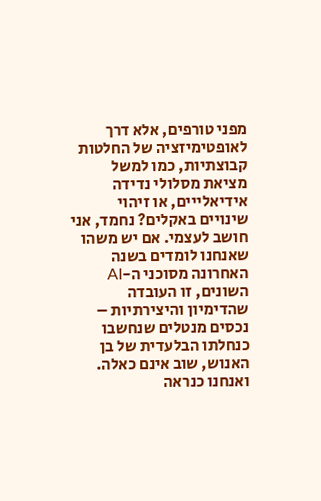מפני טורפים, אלא דרך לאופטימיזציה של החלטות קבוצתיות, כמו למשל מציאת מסלולי נדידה אידיאלייים, או זיהוי שינויים באקלים? נחמד, אני חושב לעצמי. אם יש משהו שאנחנו לומדים בשנה האחרונה מסוכני ה-AI השונים, זו העובדה שהדימיון והיצירתיות – נכסים מנטלים שנחשבו כנחלתו הבלעדית של בן האנוש, שוב אינם כאלה. ואנחנו כנראה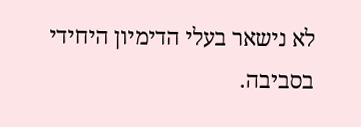לא נישאר בעלי הדימיון היחידי בסביבה.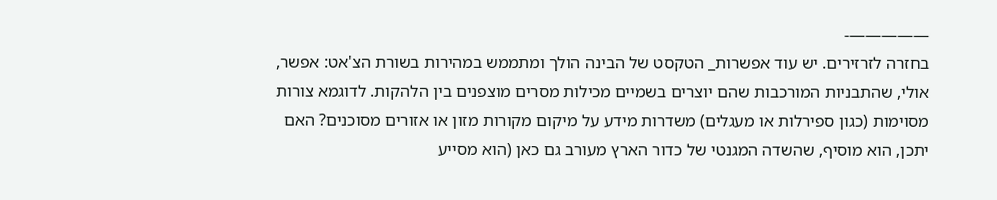—————-
בחזרה לזרזירים. יש עוד אפשרות_ הטקסט של הבינה הולך ומתממש במהירות בשורת הצ'אט: אפשר, אולי, שהתבניות המורכבות שהם יוצרים בשמיים מכילות מסרים מוצפנים בין הלהקות. לדוגמא צורות מסוימות (כגון ספירלות או מעגלים) משדרות מידע על מיקום מקורות מזון או אזורים מסוכנים? האם יתכן, הוא מוסיף, שהשדה המגנטי של כדור הארץ מעורב גם כאן (הוא מסייע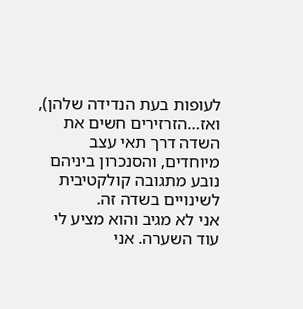לעופות בעת הנדידה שלהן), ואז…הזרזירים חשים את השדה דרך תאי עצב מיוחדים, והסנכרון ביניהם נובע מתגובה קולקטיבית לשינויים בשדה זה.
אני לא מגיב והוא מציע לי עוד השערה. אני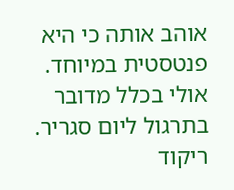אוהב אותה כי היא פנטסטית במיוחד. אולי בכלל מדובר בתרגול ליום סגריר. ריקוד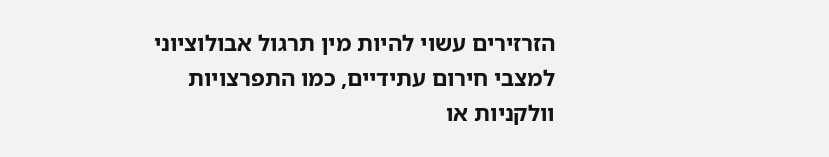הזרזירים עשוי להיות מין תרגול אבולוציוני למצבי חירום עתידיים, כמו התפרצויות וולקניות או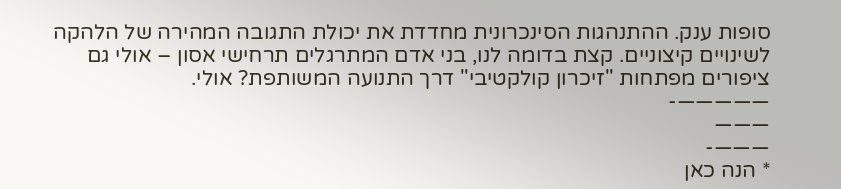סופות ענק. ההתנהגות הסינכרונית מחדדת את יכולת התגובה המהירה של הלהקה לשינויים קיצוניים. קצת בדומה לנו, בני אדם המתרגלים תרחישי אסון – אולי גם ציפורים מפתחות "זיכרון קולקטיבי" דרך התנועה המשותפת? אולי.
—————-
———
———-
* הנה כאן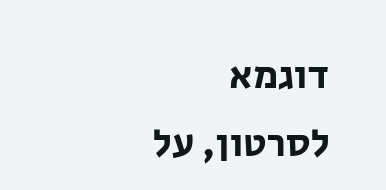דוגמא לסרטון, על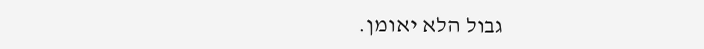גבול הלא יאומן.